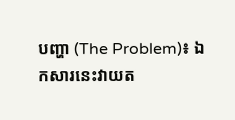បញ្ហា (The Problem)៖ ឯកសារនេះវាយត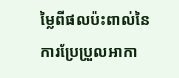ម្លៃពីផលប៉ះពាល់នៃការប្រែប្រួលអាកា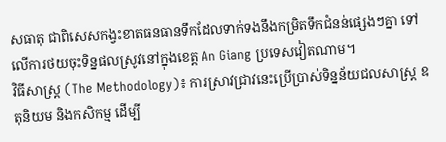សធាតុ ជាពិសេសកង្វះខាតធនធានទឹកដែលទាក់ទងនឹងកម្រិតទឹកជំនន់ផ្សេងៗគ្នា ទៅលើការថយចុះទិន្នផលស្រូវនៅក្នុងខេត្ត An Giang ប្រទេសវៀតណាម។
វិធីសាស្ត្រ (The Methodology)៖ ការស្រាវជ្រាវនេះប្រើប្រាស់ទិន្នន័យជលសាស្ត្រ ឧតុនិយម និងកសិកម្ម ដើម្បី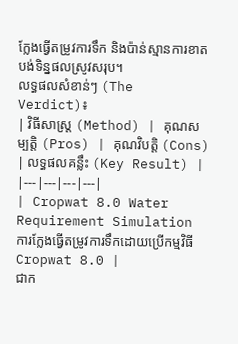ក្លែងធ្វើតម្រូវការទឹក និងប៉ាន់ស្មានការខាតបង់ទិន្នផលស្រូវសរុប។
លទ្ធផលសំខាន់ៗ (The Verdict)៖
| វិធីសាស្ត្រ (Method) | គុណសម្បត្តិ (Pros) | គុណវិបត្តិ (Cons) | លទ្ធផលគន្លឹះ (Key Result) |
|---|---|---|---|
| Cropwat 8.0 Water Requirement Simulation ការក្លែងធ្វើតម្រូវការទឹកដោយប្រើកម្មវិធី Cropwat 8.0 |
ជាក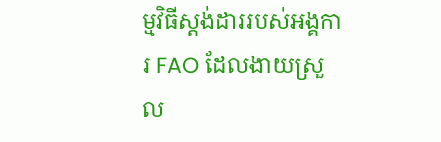ម្មវិធីស្តង់ដាររបស់អង្គការ FAO ដែលងាយស្រួល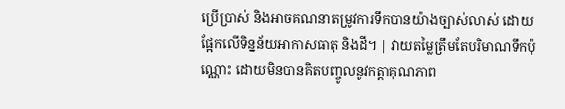ប្រើប្រាស់ និងអាចគណនាតម្រូវការទឹកបានយ៉ាងច្បាស់លាស់ ដោយផ្អែកលើទិន្នន័យអាកាសធាតុ និងដី។ | វាយតម្លៃត្រឹមតែបរិមាណទឹកប៉ុណ្ណោះ ដោយមិនបានគិតបញ្ចូលនូវកត្តាគុណភាព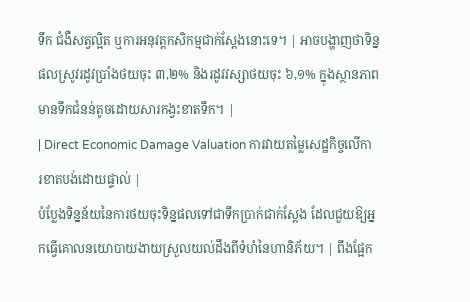ទឹក ជំងឺសត្វល្អិត ឬការអនុវត្តកសិកម្មជាក់ស្តែងនោះទេ។ | អាចបង្ហាញថាទិន្នផលស្រូវរដូវប្រាំងថយចុះ ៣,២% និងរដូវវស្សាថយចុះ ៦,១% ក្នុងស្ថានភាពមានទឹកជំនន់តូចដោយសារកង្វះខាតទឹក។ |
| Direct Economic Damage Valuation ការវាយតម្លៃសេដ្ឋកិច្ចលើការខាតបង់ដោយផ្ទាល់ |
បំប្លែងទិន្នន័យនៃការថយចុះទិន្នផលទៅជាទឹកប្រាក់ជាក់ស្តែង ដែលជួយឱ្យអ្នកធ្វើគោលនយោបាយងាយស្រួលយល់ដឹងពីទំហំនៃហានិភ័យ។ | ពឹងផ្អែក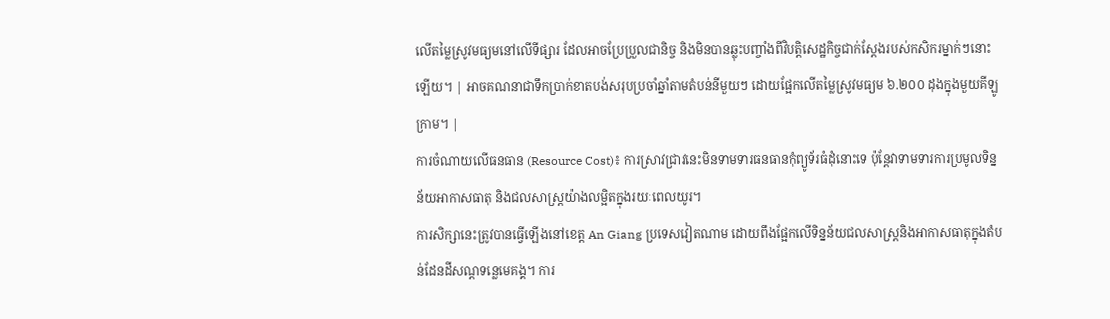លើតម្លៃស្រូវមធ្យមនៅលើទីផ្សារ ដែលអាចប្រែប្រួលជានិច្ច និងមិនបានឆ្លុះបញ្ចាំងពីវិបត្តិសេដ្ឋកិច្ចជាក់ស្តែងរបស់កសិករម្នាក់ៗនោះឡើយ។ | អាចគណនាជាទឹកប្រាក់ខាតបង់សរុបប្រចាំឆ្នាំតាមតំបន់នីមួយៗ ដោយផ្អែកលើតម្លៃស្រូវមធ្យម ៦.២០០ ដុងក្នុងមួយគីឡូក្រាម។ |
ការចំណាយលើធនធាន (Resource Cost)៖ ការស្រាវជ្រាវនេះមិនទាមទារធនធានកុំព្យូទ័រធំដុំនោះទេ ប៉ុន្តែវាទាមទារការប្រមូលទិន្នន័យអាកាសធាតុ និងជលសាស្ត្រយ៉ាងលម្អិតក្នុងរយៈពេលយូរ។
ការសិក្សានេះត្រូវបានធ្វើឡើងនៅខេត្ត An Giang ប្រទេសវៀតណាម ដោយពឹងផ្អែកលើទិន្នន័យជលសាស្ត្រនិងអាកាសធាតុក្នុងតំបន់ដែនដីសណ្ដទន្លេមេគង្គ។ ការ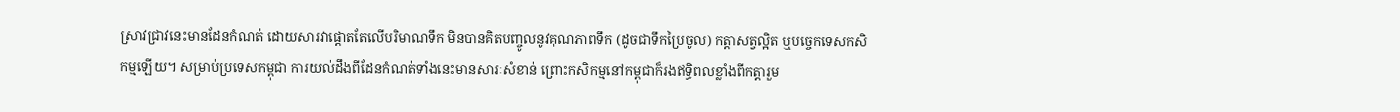ស្រាវជ្រាវនេះមានដែនកំណត់ ដោយសារវាផ្តោតតែលើបរិមាណទឹក មិនបានគិតបញ្ចូលនូវគុណភាពទឹក (ដូចជាទឹកប្រៃចូល) កត្តាសត្វល្អិត ឬបច្ចេកទេសកសិកម្មឡើយ។ សម្រាប់ប្រទេសកម្ពុជា ការយល់ដឹងពីដែនកំណត់ទាំងនេះមានសារៈសំខាន់ ព្រោះកសិកម្មនៅកម្ពុជាក៏រងឥទ្ធិពលខ្លាំងពីកត្តារួម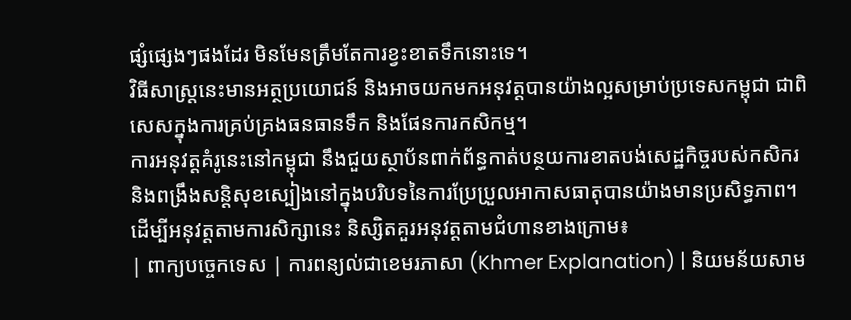ផ្សំផ្សេងៗផងដែរ មិនមែនត្រឹមតែការខ្វះខាតទឹកនោះទេ។
វិធីសាស្ត្រនេះមានអត្ថប្រយោជន៍ និងអាចយកមកអនុវត្តបានយ៉ាងល្អសម្រាប់ប្រទេសកម្ពុជា ជាពិសេសក្នុងការគ្រប់គ្រងធនធានទឹក និងផែនការកសិកម្ម។
ការអនុវត្តគំរូនេះនៅកម្ពុជា នឹងជួយស្ថាប័នពាក់ព័ន្ធកាត់បន្ថយការខាតបង់សេដ្ឋកិច្ចរបស់កសិករ និងពង្រឹងសន្តិសុខស្បៀងនៅក្នុងបរិបទនៃការប្រែប្រួលអាកាសធាតុបានយ៉ាងមានប្រសិទ្ធភាព។
ដើម្បីអនុវត្តតាមការសិក្សានេះ និស្សិតគួរអនុវត្តតាមជំហានខាងក្រោម៖
| ពាក្យបច្ចេកទេស | ការពន្យល់ជាខេមរភាសា (Khmer Explanation) | និយមន័យសាម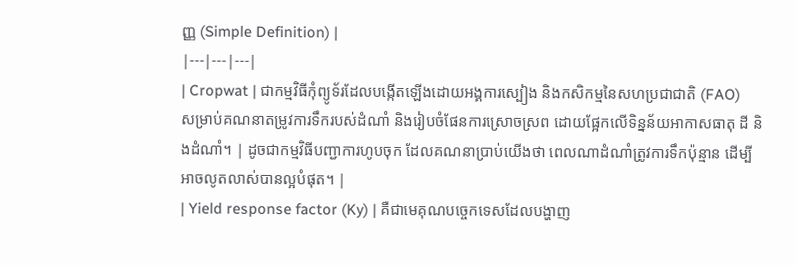ញ្ញ (Simple Definition) |
|---|---|---|
| Cropwat | ជាកម្មវិធីកុំព្យូទ័រដែលបង្កើតឡើងដោយអង្គការស្បៀង និងកសិកម្មនៃសហប្រជាជាតិ (FAO) សម្រាប់គណនាតម្រូវការទឹករបស់ដំណាំ និងរៀបចំផែនការស្រោចស្រព ដោយផ្អែកលើទិន្នន័យអាកាសធាតុ ដី និងដំណាំ។ | ដូចជាកម្មវិធីបញ្ជាការហូបចុក ដែលគណនាប្រាប់យើងថា ពេលណាដំណាំត្រូវការទឹកប៉ុន្មាន ដើម្បីអាចលូតលាស់បានល្អបំផុត។ |
| Yield response factor (Ky) | គឺជាមេគុណបច្ចេកទេសដែលបង្ហាញ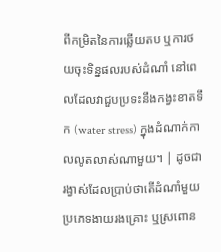ពីកម្រិតនៃការឆ្លើយតប ឬការថយចុះទិន្នផលរបស់ដំណាំ នៅពេលដែលវាជួបប្រទះនឹងកង្វះខាតទឹក (water stress) ក្នុងដំណាក់កាលលូតលាស់ណាមួយ។ | ដូចជារង្វាស់ដែលប្រាប់ថាតើដំណាំមួយប្រភេទងាយរងគ្រោះ ឬស្រពោន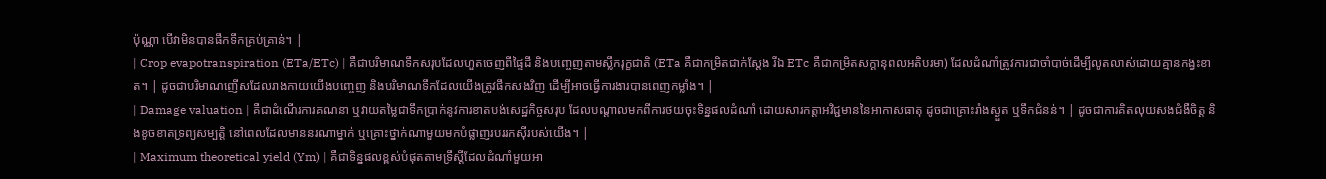ប៉ុណ្ណា បើវាមិនបានផឹកទឹកគ្រប់គ្រាន់។ |
| Crop evapotranspiration (ETa/ETc) | គឺជាបរិមាណទឹកសរុបដែលហួតចេញពីផ្ទៃដី និងបញ្ចេញតាមស្លឹករុក្ខជាតិ (ETa គឺជាកម្រិតជាក់ស្តែង រីឯ ETc គឺជាកម្រិតសក្តានុពលអតិបរមា) ដែលដំណាំត្រូវការជាចាំបាច់ដើម្បីលូតលាស់ដោយគ្មានកង្វះខាត។ | ដូចជាបរិមាណញើសដែលរាងកាយយើងបញ្ចេញ និងបរិមាណទឹកដែលយើងត្រូវផឹកសងវិញ ដើម្បីអាចធ្វើការងារបានពេញកម្លាំង។ |
| Damage valuation | គឺជាដំណើរការគណនា ឬវាយតម្លៃជាទឹកប្រាក់នូវការខាតបង់សេដ្ឋកិច្ចសរុប ដែលបណ្តាលមកពីការថយចុះទិន្នផលដំណាំ ដោយសារកត្តាអវិជ្ជមាននៃអាកាសធាតុ ដូចជាគ្រោះរាំងស្ងួត ឬទឹកជំនន់។ | ដូចជាការគិតលុយសងជំងឺចិត្ត និងខូចខាតទ្រព្យសម្បត្តិ នៅពេលដែលមាននរណាម្នាក់ ឬគ្រោះថ្នាក់ណាមួយមកបំផ្លាញរបររកស៊ីរបស់យើង។ |
| Maximum theoretical yield (Ym) | គឺជាទិន្នផលខ្ពស់បំផុតតាមទ្រឹស្តីដែលដំណាំមួយអា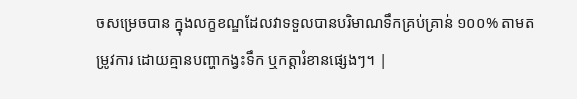ចសម្រេចបាន ក្នុងលក្ខខណ្ឌដែលវាទទួលបានបរិមាណទឹកគ្រប់គ្រាន់ ១០០% តាមតម្រូវការ ដោយគ្មានបញ្ហាកង្វះទឹក ឬកត្តារំខានផ្សេងៗ។ |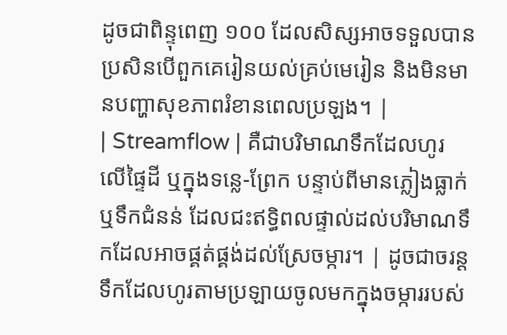ដូចជាពិន្ទុពេញ ១០០ ដែលសិស្សអាចទទួលបាន ប្រសិនបើពួកគេរៀនយល់គ្រប់មេរៀន និងមិនមានបញ្ហាសុខភាពរំខានពេលប្រឡង។ |
| Streamflow | គឺជាបរិមាណទឹកដែលហូរលើផ្ទៃដី ឬក្នុងទន្លេ-ព្រែក បន្ទាប់ពីមានភ្លៀងធ្លាក់ ឬទឹកជំនន់ ដែលជះឥទ្ធិពលផ្ទាល់ដល់បរិមាណទឹកដែលអាចផ្គត់ផ្គង់ដល់ស្រែចម្ការ។ | ដូចជាចរន្តទឹកដែលហូរតាមប្រឡាយចូលមកក្នុងចម្ការរបស់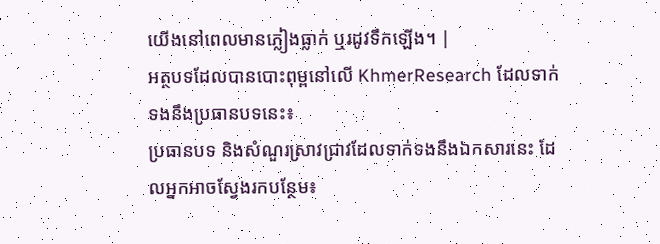យើងនៅពេលមានភ្លៀងធ្លាក់ ឬរដូវទឹកឡើង។ |
អត្ថបទដែលបានបោះពុម្ពនៅលើ KhmerResearch ដែលទាក់ទងនឹងប្រធានបទនេះ៖
ប្រធានបទ និងសំណួរស្រាវជ្រាវដែលទាក់ទងនឹងឯកសារនេះ ដែលអ្នកអាចស្វែងរកបន្ថែម៖